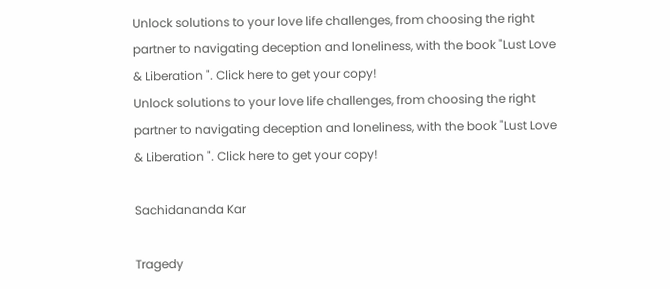Unlock solutions to your love life challenges, from choosing the right partner to navigating deception and loneliness, with the book "Lust Love & Liberation ". Click here to get your copy!
Unlock solutions to your love life challenges, from choosing the right partner to navigating deception and loneliness, with the book "Lust Love & Liberation ". Click here to get your copy!

Sachidananda Kar

Tragedy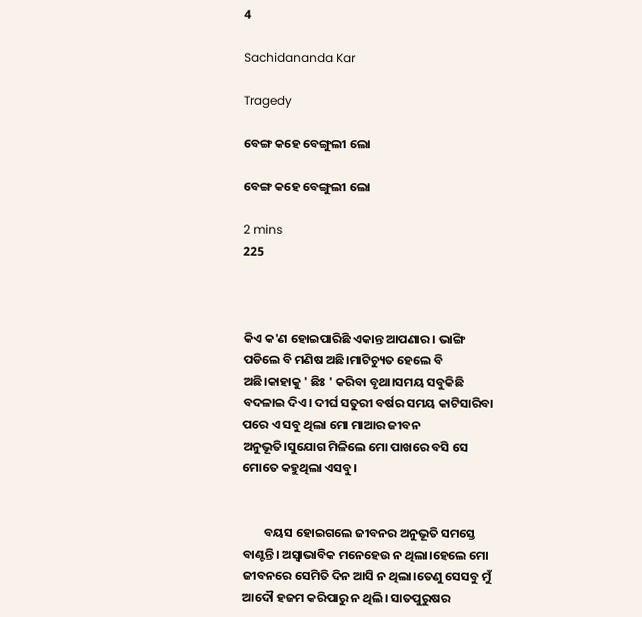4

Sachidananda Kar

Tragedy

ବେଙ୍ଗ କହେ ବେଙ୍ଗୁଲୀ ଲୋ

ବେଙ୍ଗ କହେ ବେଙ୍ଗୁଲୀ ଲୋ

2 mins
225



କିଏ କ'ଣ ହୋଇପାରିଛି ଏକାନ୍ତ ଆପଣାର । ଭାଙ୍ଗି ପଡିଲେ ବି ମଣିଷ ଅଛି।ମାଟିଚ୍ୟୁତ ହେଲେ ବି ଅଛି।କାହାକୁ ' ଛିଃ ' କରିବା ବୃଥା।ସମୟ ସବୁକିଛି ବଦଳାଇ ଦିଏ। ଦୀର୍ଘ ସତୁରୀ ବର୍ଷର ସମୟ କାଟିସାରିବା ପରେ ଏ ସବୁ ଥିଲା ମୋ ମାଆର ଜୀବନ ଅନୁଭୂତି।ସୁଯୋଗ ମିଳିଲେ ମୋ ପାଖରେ ବସି ସେ ମୋତେ କହୁଥିଲା ଏସବୁ।


        ବୟସ ହୋଇଗଲେ ଜୀବନର ଅନୁଭୂତି ସମସ୍ତେ ବାଣ୍ଟନ୍ତି। ଅସ୍ବାଭାବିକ ମନେହେଉ ନ ଥିଲା।ହେଲେ ମୋ ଜୀବନରେ ସେମିତି ଦିନ ଆସି ନ ଥିଲା।ତେଣୁ ସେସବୁ ମୁଁ ଆଦୌ ହଜମ କରିପାରୁ ନ ଥିଲି। ସାତପୁରୁଷର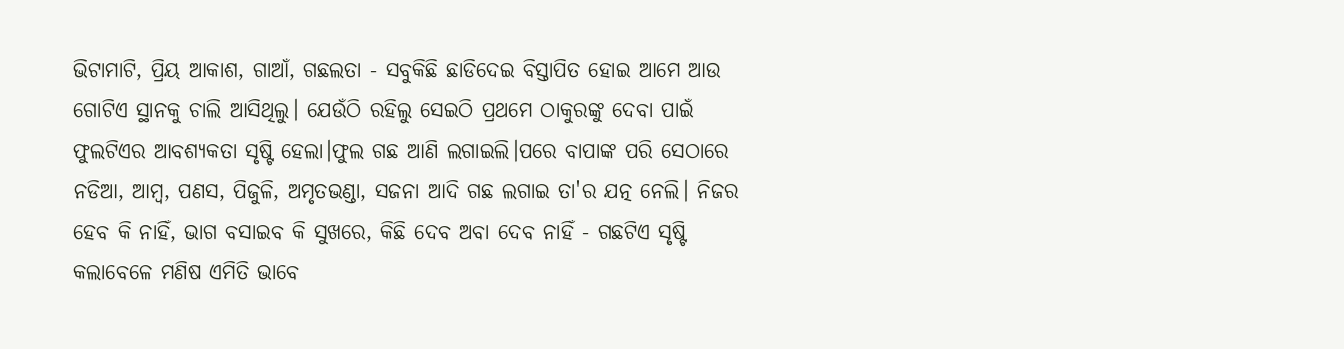ଭିଟାମାଟି, ପ୍ରିୟ ଆକାଶ, ଗାଆଁ, ଗଛଲତା - ସବୁକିଛି ଛାଡିଦେଇ ବିସ୍ତାପିତ ହୋଇ ଆମେ ଆଉ ଗୋଟିଏ ସ୍ଥାନକୁ ଚାଲି ଆସିଥିଲୁ। ଯେଉଁଠି ରହିଲୁ ସେଇଠି ପ୍ରଥମେ ଠାକୁରଙ୍କୁ ଦେବା ପାଇଁ ଫୁଲଟିଏର ଆବଶ୍ୟକତା ସୃଷ୍ଟି ହେଲା।ଫୁଲ ଗଛ ଆଣି ଲଗାଇଲି।ପରେ ବାପାଙ୍କ ପରି ସେଠାରେ ନଡିଆ, ଆମ୍ବ, ପଣସ, ପିଜୁଳି, ଅମୃତଭଣ୍ଡା, ସଜନା ଆଦି ଗଛ ଲଗାଇ ତା'ର ଯତ୍ନ ନେଲି। ନିଜର ହେବ କି ନାହିଁ, ଭାଗ ବସାଇବ କି ସୁଖରେ, କିଛି ଦେବ ଅବା ଦେବ ନାହିଁ - ଗଛଟିଏ ସୃଷ୍ଟି କଲାବେଳେ ମଣିଷ ଏମିତି ଭାବେ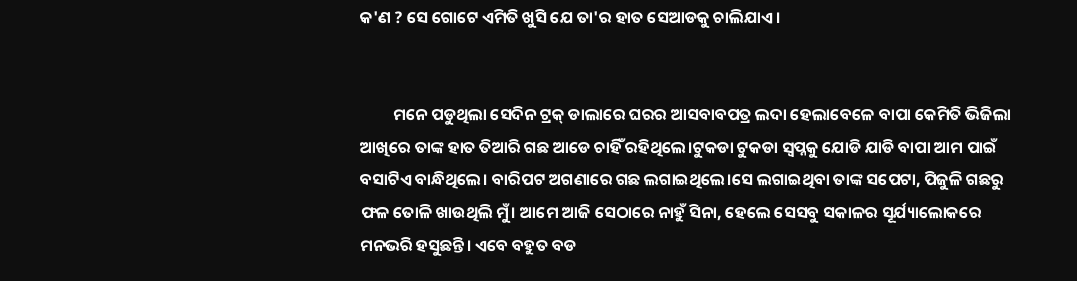କ'ଣ ? ସେ ଗୋଟେ ଏମିତି ଖୁସି ଯେ ତା'ର ହାତ ସେଆଡକୁ ଚାଲିଯାଏ।


         ମନେ ପଡୁଥିଲା ସେଦିନ ଟ୍ରକ୍ ଡାଲାରେ ଘରର ଆସବାବପତ୍ର ଲଦା ହେଲାବେଳେ ବାପା କେମିତି ଭିଜିଲା ଆଖିରେ ତାଙ୍କ ହାତ ତିଆରି ଗଛ ଆଡେ ଚାହିଁ ରହିଥିଲେ।ଟୁକଡା ଟୁକଡା ସ୍ବପ୍ନକୁ ଯୋଡି ଯାଡି ବାପା ଆମ ପାଇଁ ବସାଟିଏ ବାନ୍ଧିଥିଲେ। ବାରିପଟ ଅଗଣାରେ ଗଛ ଲଗାଇଥିଲେ।ସେ ଲଗାଇଥିବା ତାଙ୍କ ସପେଟା, ପିଜୁଳି ଗଛରୁ ଫଳ ତୋଳି ଖାଉଥିଲି ମୁଁ। ଆମେ ଆଜି ସେଠାରେ ନାହୁଁ ସିନା, ହେଲେ ସେସବୁ ସକାଳର ସୂର୍ଯ୍ୟାଲୋକରେ ମନଭରି ହସୁଛନ୍ତି। ଏବେ ବହୁତ ବଡ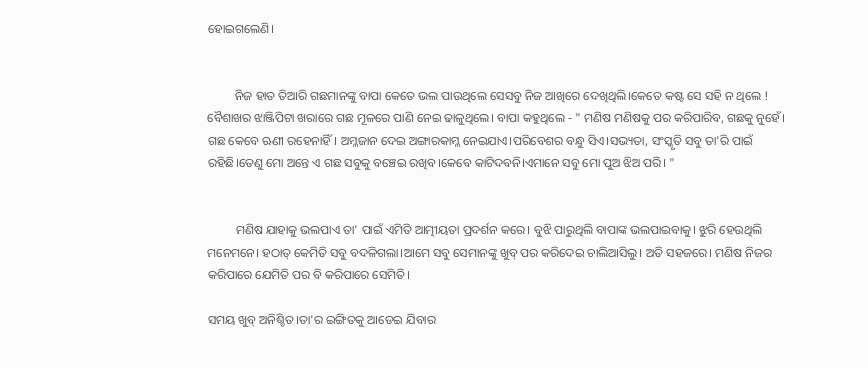ହୋଇଗଲେଣି।


         ନିଜ ହାତ ତିଆରି ଗଛମାନଙ୍କୁ ବାପା କେତେ ଭଲ ପାଉଥିଲେ ସେସବୁ ନିଜ ଆଖିରେ ଦେଖିଥିଲି।କେତେ କଷ୍ଟ ସେ ସହି ନ ଥିଲେ ! ବୈଶାଖର ଝାଞ୍ଜିପିଟା ଖରାରେ ଗଛ ମୂଳରେ ପାଣି ନେଇ ଢାଳୁଥିଲେ। ବାପା କହୁଥିଲେ - " ମଣିଷ ମଣିଷକୁ ପର କରିପାରିବ, ଗଛକୁ ନୁହେଁ। ଗଛ କେବେ ଋଣୀ ରହେନାହିଁ। ଅମ୍ଳଜାନ ଦେଇ ଅଙ୍ଗାରକାମ୍ଳ ନେଇଯାଏ।ପରିବେଶର ବନ୍ଧୁ ସିଏ।ସଭ୍ୟତା, ସଂସ୍କୃତି ସବୁ ତା'ରି ପାଇଁ ରହିଛି।ତେଣୁ ମୋ ଅନ୍ତେ ଏ ଗଛ ସବୁକୁ ବଞ୍ଚେଇ ରଖିବ।କେବେ କାଟିଦବନି।ଏମାନେ ସବୁ ମୋ ପୁଅ ଝିଅ ପରି। "


         ମଣିଷ ଯାହାକୁ ଭଲପାଏ ତା' ପାଇଁ ଏମିତି ଆତ୍ମୀୟତା ପ୍ରଦର୍ଶନ କରେ। ବୁଝି ପାରୁଥିଲି ବାପାଙ୍କ ଭଲପାଇବାକୁ। ଝୁରି ହେଉଥିଲି ମନେମନେ। ହଠାତ୍ କେମିତି ସବୁ ବଦଳିଗଲା।ଆମେ ସବୁ ସେମାନଙ୍କୁ ଖୁବ୍ ପର କରିଦେଇ ଚାଲିଆସିଲୁ। ଅତି ସହଜରେ। ମଣିଷ ନିଜର କରିପାରେ ଯେମିତି ପର ବି କରିପାରେ ସେମିତି।

ସମୟ ଖୁବ୍ ଅନିଶ୍ଚିତ।ତା'ର ଇଙ୍ଗିତକୁ ଆଡେଇ ଯିବାର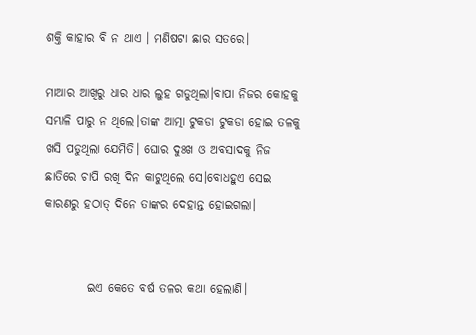ଶକ୍ତି କାହାର ବି ନ ଥାଏ । ମଣିଷଟା ଛାର ସତରେ।

ମାଆର ଆଖିରୁ ଧାର ଧାର ଲୁହ ଗଡୁଥିଲା।ବାପା ନିଜର କୋହକୁ ସମ୍ଭାଳି ପାରୁ ନ ଥିଲେ।ତାଙ୍କ ଆତ୍ମା ଟୁକଡା ଟୁକଡା ହୋଇ ତଳକୁ ଖସି ପଡୁଥିଲା ଯେମିତି। ଘୋର ଦୁଃଖ ଓ ଅବସାଦକୁ ନିଜ ଛାତିରେ ଚାପି ରଖି ଦିନ କାଟୁଥିଲେ ସେ।ବୋଧହୁଏ ସେଇ କାରଣରୁ ହଠାତ୍ ଦିନେ ତାଙ୍କର ଦେହାନ୍ତ ହୋଇଗଲା।


         ଇଏ କେତେ ବର୍ଷ ତଳର କଥା ହେଲାଣି।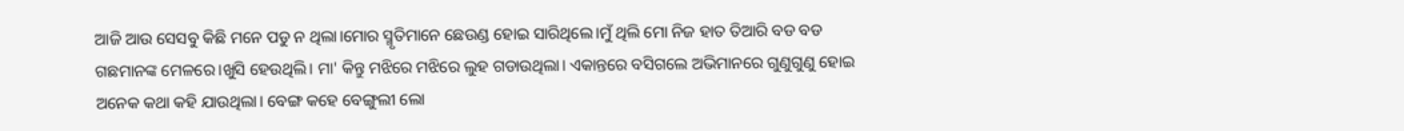ଆଜି ଆଉ ସେସବୁ କିଛି ମନେ ପଡୁ ନ ଥିଲା।ମୋର ସ୍ମୃତିମାନେ ଛେଉଣ୍ଡ ହୋଇ ସାରିଥିଲେ।ମୁଁ ଥିଲି ମୋ ନିଜ ହାତ ତିଆରି ବଡ ବଡ ଗଛମାନଙ୍କ ମେଳରେ।ଖୁସି ହେଉଥିଲି। ମା' କିନ୍ତୁ ମଝିରେ ମଝିରେ ଲୁହ ଗଡାଉଥିଲା। ଏକାନ୍ତରେ ବସିଗଲେ ଅଭିମାନରେ ଗୁଣୁଗୁଣୁ ହୋଇ ଅନେକ କଥା କହି ଯାଉଥିଲା। ବେଙ୍ଗ କହେ ବେଙ୍ଗୁଲୀ ଲୋ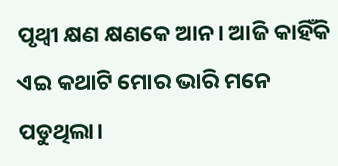ପୃଥ୍ବୀ କ୍ଷଣ କ୍ଷଣକେ ଆନ। ଆଜି କାହିଁକି ଏଇ କଥାଟି ମୋର ଭାରି ମନେ ପଡୁଥିଲା।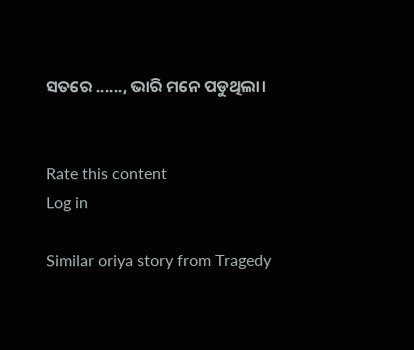ସତରେ ......, ଭାରି ମନେ ପଡୁଥିଲା।


Rate this content
Log in

Similar oriya story from Tragedy